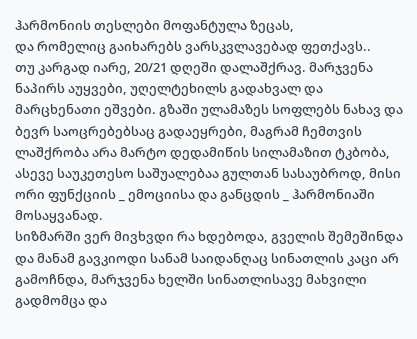ჰარმონიის თესლები მოფანტულა ზეცას,
და რომელიც გაიხარებს ვარსკვლავებად ფეთქავს..
თუ კარგად იარე, 20/21 დღეში დალაშქრავ. მარჯვენა ნაპირს აუყვები, უღელტეხილს გადახვალ და მარცხენათი ეშვები. გზაში ულამაზეს სოფლებს ნახავ და ბევრ საოცრებებსაც გადაეყრები, მაგრამ ჩემთვის ლაშქრობა არა მარტო დედამიწის სილამაზით ტკბობა, ასევე საუკეთესო საშუალებაა გულთან სასაუბროდ, მისი ორი ფუნქციის _ ემოციისა და განცდის _ ჰარმონიაში მოსაყვანად.
სიზმარში ვერ მივხვდი რა ხდებოდა, გველის შემეშინდა და მანამ გავკიოდი სანამ საიდანღაც სინათლის კაცი არ გამოჩნდა, მარჯვენა ხელში სინათლისავე მახვილი გადმომცა და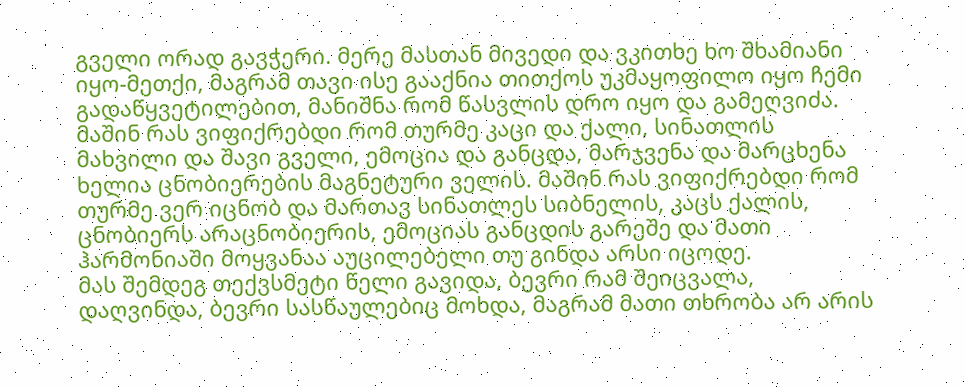გველი ორად გავჭერი. მერე მასთან მივედი და ვკითხე ხო შხამიანი იყო-მეთქი, მაგრამ თავი ისე გააქნია თითქოს უკმაყოფილო იყო ჩემი გადაწყვეტილებით, მანიშნა რომ წასვლის დრო იყო და გამეღვიძა.
მაშინ რას ვიფიქრებდი რომ თურმე კაცი და ქალი, სინათლის მახვილი და შავი გველი, ემოცია და განცდა, მარჯვენა და მარცხენა ხელია ცნობიერების მაგნეტური ველის. მაშინ რას ვიფიქრებდი რომ თურმე ვერ იცნობ და მართავ სინათლეს სიბნელის, კაცს ქალის, ცნობიერს არაცნობიერის, ემოციას განცდის გარეშე და მათი ჰარმონიაში მოყვანაა აუცილებელი თუ გინდა არსი იცოდე.
მას შემდეგ თექვსმეტი წელი გავიდა, ბევრი რამ შეიცვალა, დაღვინდა, ბევრი სასწაულებიც მოხდა, მაგრამ მათი თხრობა არ არის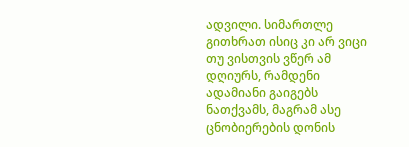ადვილი. სიმართლე გითხრათ ისიც კი არ ვიცი თუ ვისთვის ვწერ ამ დღიურს, რამდენი ადამიანი გაიგებს ნათქვამს, მაგრამ ასე ცნობიერების დონის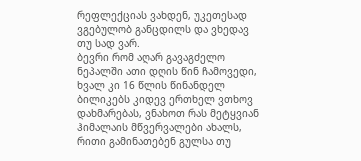რეფლექციას ვახდენ, უკეთესად ვგებულობ განცდილს და ვხედავ თუ სად ვარ.
ბევრი რომ აღარ გავაგძელო ნეპალში ათი დღის წინ ჩამოვედი, ხვალ კი 16 წლის წინანდელ ბილიკებს კიდევ ერთხელ ვთხოვ დახმარებას, ვნახოთ რას მეტყვიან ჰიმალაის მწვერვალები ახალს, რითი გამინათებენ გულსა თუ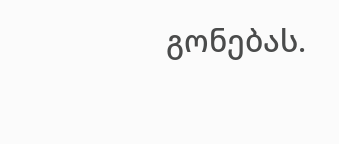გონებას.